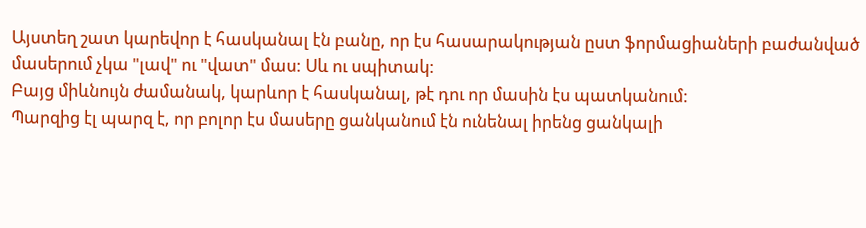Այստեղ շատ կարեվոր է հասկանալ էն բանը, որ էս հասարակության ըստ ֆորմացիաների բաժանված մասերում չկա "լավ" ու "վատ" մաս: Սև ու սպիտակ:
Բայց միևնույն ժամանակ, կարևոր է հասկանալ, թէ դու որ մասին էս պատկանում:
Պարզից էլ պարզ է, որ բոլոր էս մասերը ցանկանում էն ունենալ իրենց ցանկալի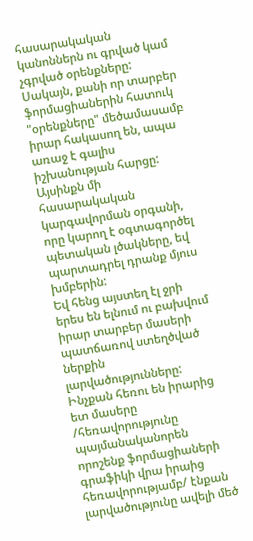հասարակական կանոններն ու գրված կամ չգրված օրենքները:
Սակայն, քանի որ տարբեր ֆորմացիաներին հատուկ "օրենքները" մեծամասամբ իրար հակասող են, ապա առաջ է գալիս իշխանության հարցը: Այսինքն մի հասարակական կարգավորման օրգանի, որը կարող է օգտագործել պետական լծակները, եվ պարտադրել դրանք մյուս խմբերին:
Եվ հենց այստեղ էլ ջրի երես են ելնում ու բախվում իրար տարբեր մասերի պատճառով ստեղծված ներքին լարվածությունները: Ինչքան հեռու են իրարից ետ մասերը /հեռավորությունը պայմանականորեն որոշենք ֆորմացիաների գրաֆիկի վրա իրաից հեռավորությամբ/ էնքան լարվածությունը ավելի մեծ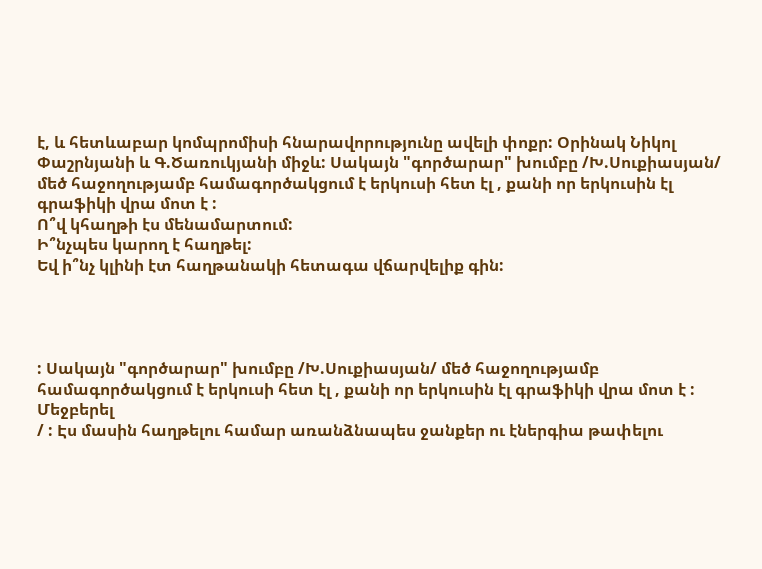է, և հետևաբար կոմպրոմիսի հնարավորությունը ավելի փոքր: Օրինակ Նիկոլ Փաշրնյանի և Գ.Ծառուկյանի միջև: Սակայն "գործարար" խումբը /Խ.Սուքիասյան/ մեծ հաջողությամբ համագործակցում է երկուսի հետ էլ , քանի որ երկուսին էլ գրաֆիկի վրա մոտ է :
Ո՞վ կհաղթի էս մենամարտում:
Ի՞նչպես կարող է հաղթել:
Եվ ի՞նչ կլինի էտ հաղթանակի հետագա վճարվելիք գին:




: Սակայն "գործարար" խումբը /Խ.Սուքիասյան/ մեծ հաջողությամբ համագործակցում է երկուսի հետ էլ , քանի որ երկուսին էլ գրաֆիկի վրա մոտ է :
Մեջբերել
/ : Էս մասին հաղթելու համար առանձնապես ջանքեր ու էներգիա թափելու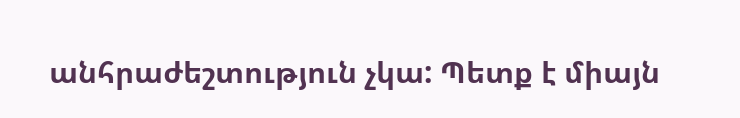անհրաժեշտություն չկա: Պետք է միայն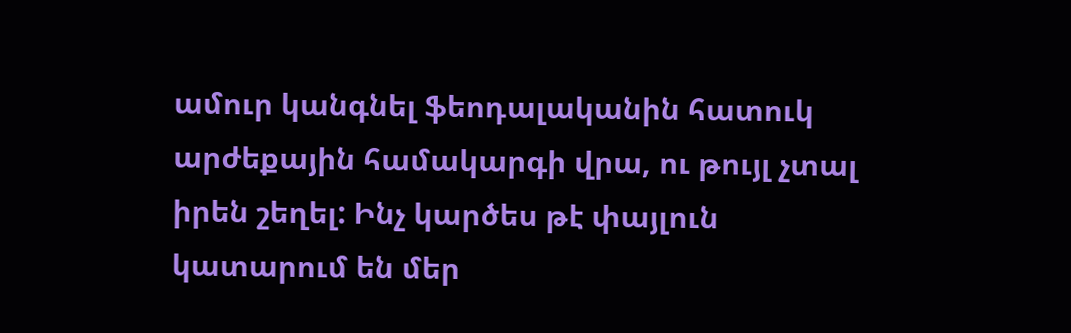ամուր կանգնել ֆեոդալականին հատուկ արժեքային համակարգի վրա, ու թույլ չտալ իրեն շեղել: Ինչ կարծես թէ փայլուն կատարում են մեր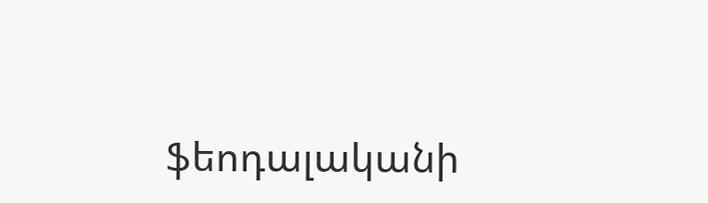ֆեոդալականի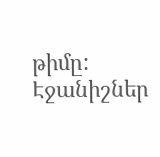թիմը:
Էջանիշներ